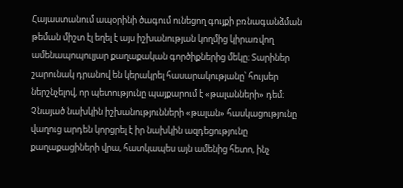Հայաստանում ապօրինի ծագում ունեցող գույքի բռնագանձման թեման միշտ էլ եղել է այս իշխանության կողմից կիրառվող ամենապոպուլյար քաղաքական գործիքներից մեկը։ Տարիներ շարունակ դրանով են կերակրել հասարակությանը՝ հույսեր ներշնչելով, որ պետությունը պայքարում է «թալանների» դեմ։ Չնայած նախկին իշխանությունների «թալան» հասկացությունը վաղուց արդեն կորցրել է իր նախկին ազդեցությունը քաղաքացիների վրա, հատկապես այն ամենից հետո, ինչ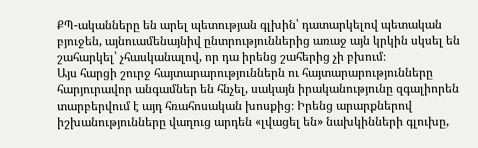ՔՊ-ականները են արել պետության գլխին՝ դատարկելով պետական բյուջեն, այնուամենայնիվ ընտրություններից առաջ այն կրկին սկսել են շահարկել՝ չհասկանալով, որ դա իրենց շահերից չի բխում։
Այս հարցի շուրջ հայտարարություններն ու հայտարարությունները հարյուրավոր անգամներ են հնչել, սակայն իրականությունը զգալիորեն տարբերվում է այդ հռահոսական խոսքից։ Իրենց արարքներով իշխանությունները վաղուց արդեն «լվացել են» նախկինների գլուխը,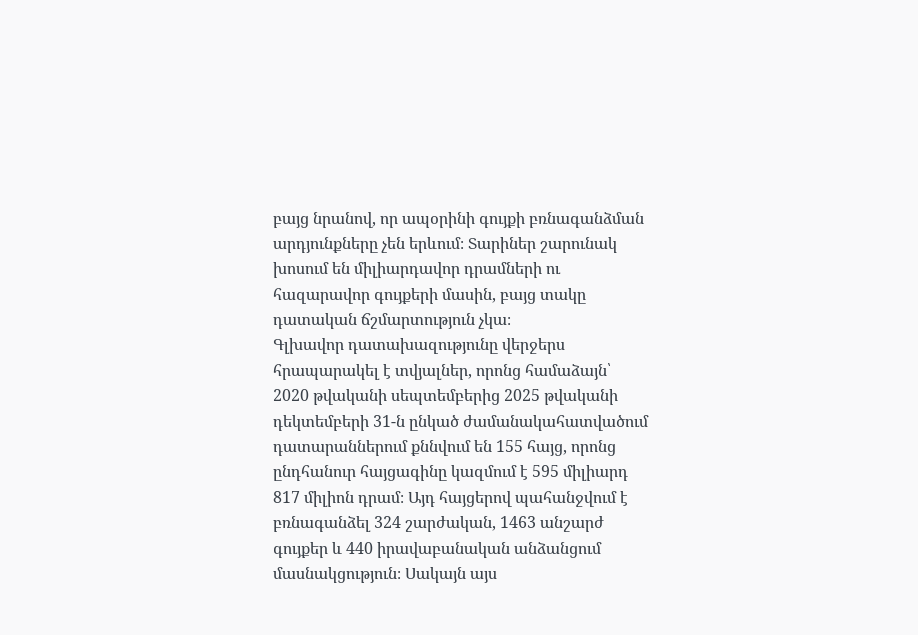բայց նրանով, որ ապօրինի գույքի բռնագանձման արդյունքները չեն երևում։ Տարիներ շարունակ խոսում են միլիարդավոր դրամների ու հազարավոր գույքերի մասին, բայց տակը դատական ճշմարտություն չկա։
Գլխավոր դատախազությունը վերջերս հրապարակել է տվյալներ, որոնց համաձայն՝ 2020 թվականի սեպտեմբերից 2025 թվականի դեկտեմբերի 31-ն ընկած ժամանակահատվածում դատարաններում քննվում են 155 հայց, որոնց ընդհանուր հայցագինը կազմում է 595 միլիարդ 817 միլիոն դրամ։ Այդ հայցերով պահանջվում է բռնագանձել 324 շարժական, 1463 անշարժ գույքեր և 440 իրավաբանական անձանցում մասնակցություն։ Սակայն այս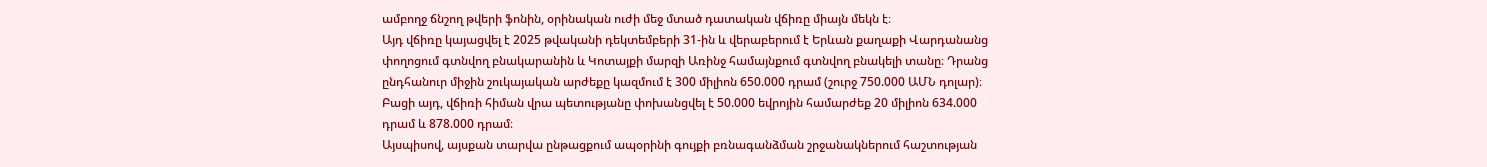ամբողջ ճնշող թվերի ֆոնին, օրինական ուժի մեջ մտած դատական վճիռը միայն մեկն է։
Այդ վճիռը կայացվել է 2025 թվականի դեկտեմբերի 31-ին և վերաբերում է Երևան քաղաքի Վարդանանց փողոցում գտնվող բնակարանին և Կոտայքի մարզի Առինջ համայնքում գտնվող բնակելի տանը։ Դրանց ընդհանուր միջին շուկայական արժեքը կազմում է 300 միլիոն 650.000 դրամ (շուրջ 750.000 ԱՄՆ դոլար)։ Բացի այդ, վճիռի հիման վրա պետությանը փոխանցվել է 50.000 եվրոյին համարժեք 20 միլիոն 634.000 դրամ և 878.000 դրամ։
Այսպիսով, այսքան տարվա ընթացքում ապօրինի գույքի բռնագանձման շրջանակներում հաշտության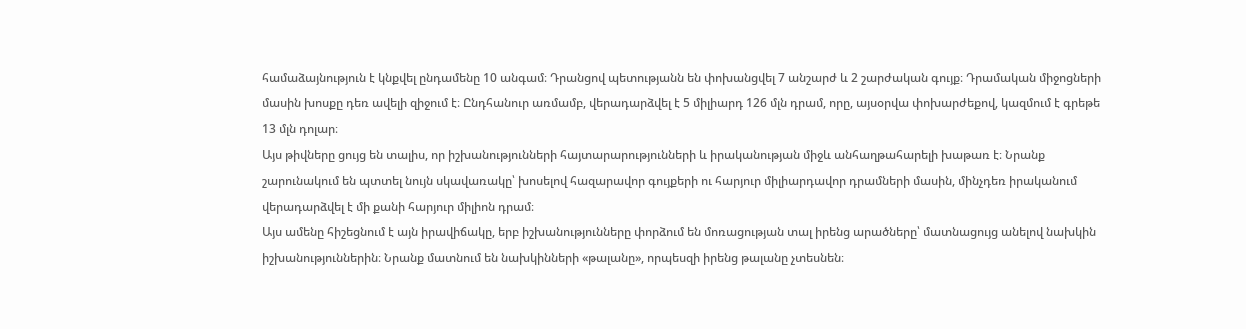համաձայնություն է կնքվել ընդամենը 10 անգամ։ Դրանցով պետությանն են փոխանցվել 7 անշարժ և 2 շարժական գույք։ Դրամական միջոցների մասին խոսքը դեռ ավելի զիջում է։ Ընդհանուր առմամբ, վերադարձվել է 5 միլիարդ 126 մլն դրամ, որը, այսօրվա փոխարժեքով, կազմում է գրեթե 13 մլն դոլար։
Այս թիվները ցույց են տալիս, որ իշխանությունների հայտարարությունների և իրականության միջև անհաղթահարելի խաթառ է։ Նրանք շարունակում են պտտել նույն սկավառակը՝ խոսելով հազարավոր գույքերի ու հարյուր միլիարդավոր դրամների մասին, մինչդեռ իրականում վերադարձվել է մի քանի հարյուր միլիոն դրամ։
Այս ամենը հիշեցնում է այն իրավիճակը, երբ իշխանությունները փորձում են մոռացության տալ իրենց արածները՝ մատնացույց անելով նախկին իշխանություններին։ Նրանք մատնում են նախկինների «թալանը», որպեսզի իրենց թալանը չտեսնեն։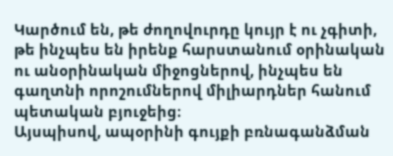Կարծում են, թե ժողովուրդը կույր է ու չգիտի, թե ինչպես են իրենք հարստանում օրինական ու անօրինական միջոցներով, ինչպես են գաղտնի որոշումներով միլիարդներ հանում պետական բյուջեից։
Այսպիսով, ապօրինի գույքի բռնագանձման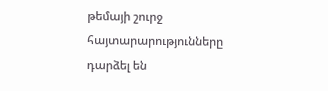թեմայի շուրջ հայտարարությունները դարձել են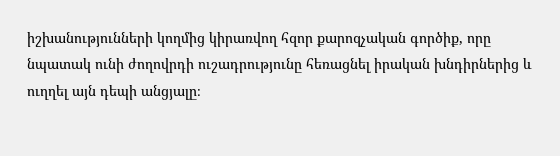իշխանությունների կողմից կիրառվող հզոր քարոզչական գործիք, որը նպատակ ունի ժողովրդի ուշադրությունը հեռացնել իրական խնդիրներից և ուղղել այն դեպի անցյալը։